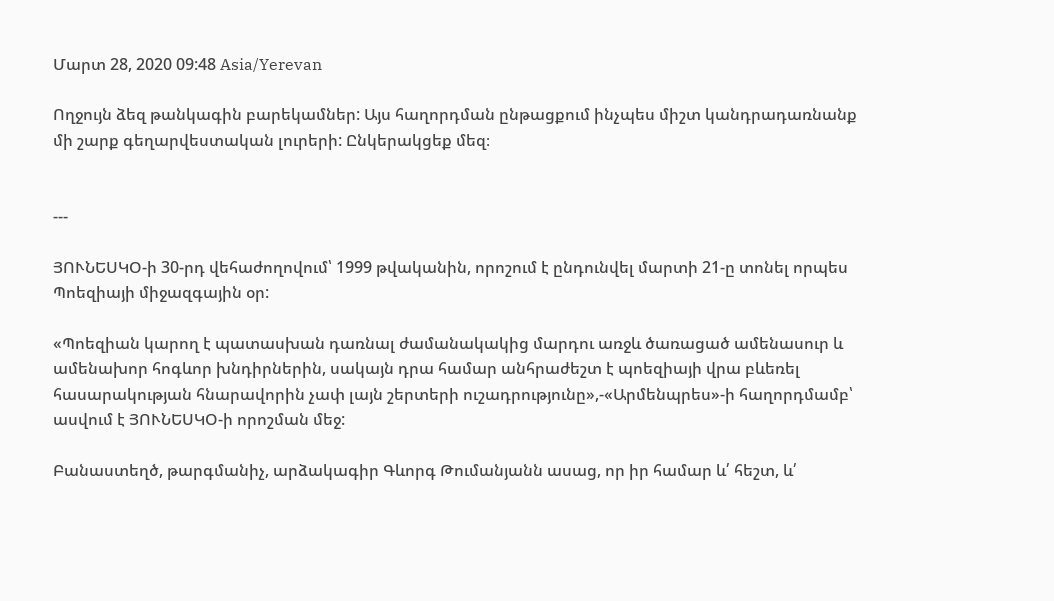Մարտ 28, 2020 09:48 Asia/Yerevan

Ողջույն ձեզ թանկագին բարեկամներ: Այս հաղորդման ընթացքում ինչպես միշտ կանդրադառնանք մի շարք գեղարվեստական լուրերի: Ընկերակցեք մեզ։


---

ՅՈՒՆԵՍԿՕ-ի 30-րդ վեհաժողովում՝ 1999 թվականին, որոշում է ընդունվել մարտի 21-ը տոնել որպես Պոեզիայի միջազգային օր:

«Պոեզիան կարող է պատասխան դառնալ ժամանակակից մարդու առջև ծառացած ամենասուր և ամենախոր հոգևոր խնդիրներին, սակայն դրա համար անհրաժեշտ է պոեզիայի վրա բևեռել հասարակության հնարավորին չափ լայն շերտերի ուշադրությունը»,-«Արմենպրես»-ի հաղորդմամբ՝ ասվում է ՅՈՒՆԵՍԿՕ-ի որոշման մեջ:

Բանաստեղծ, թարգմանիչ, արձակագիր Գևորգ Թումանյանն ասաց, որ իր համար և՛ հեշտ, և՛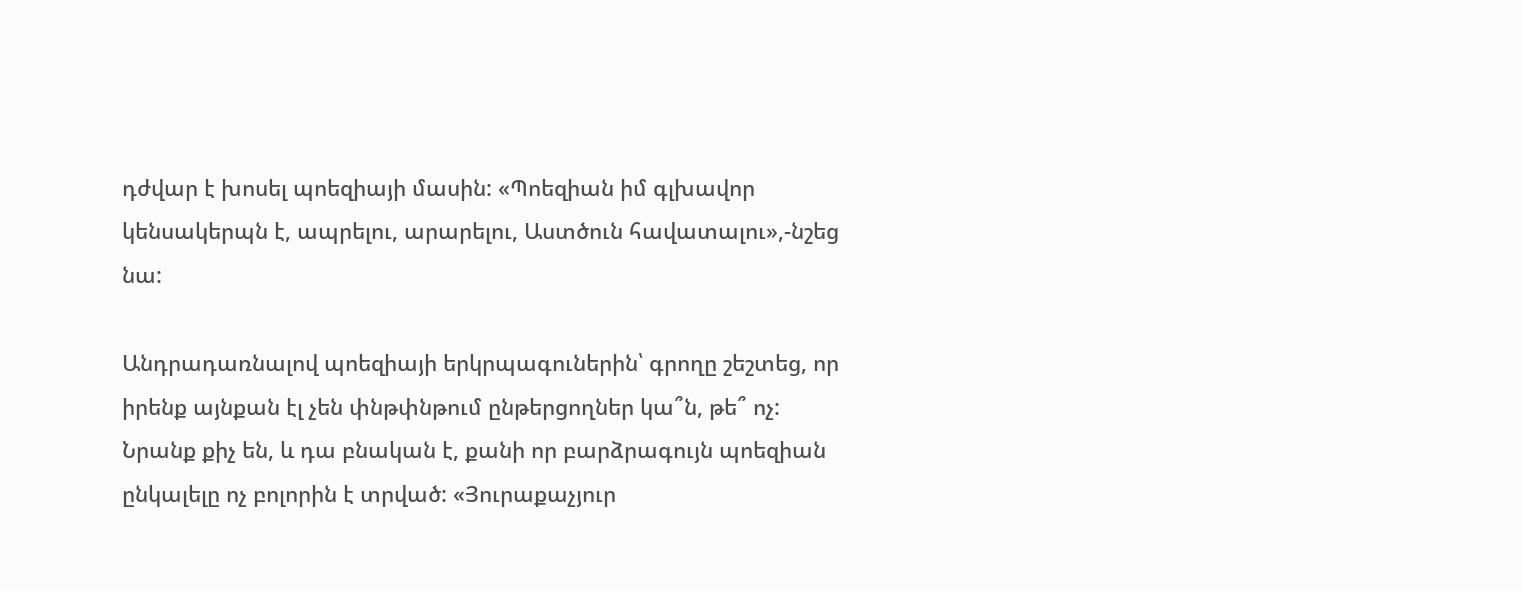դժվար է խոսել պոեզիայի մասին: «Պոեզիան իմ գլխավոր կենսակերպն է, ապրելու, արարելու, Աստծուն հավատալու»,-նշեց նա:

Անդրադառնալով պոեզիայի երկրպագուներին՝ գրողը շեշտեց, որ իրենք այնքան էլ չեն փնթփնթում ընթերցողներ կա՞ն, թե՞ ոչ: Նրանք քիչ են, և դա բնական է, քանի որ բարձրագույն պոեզիան ընկալելը ոչ բոլորին է տրված: «Յուրաքաչյուր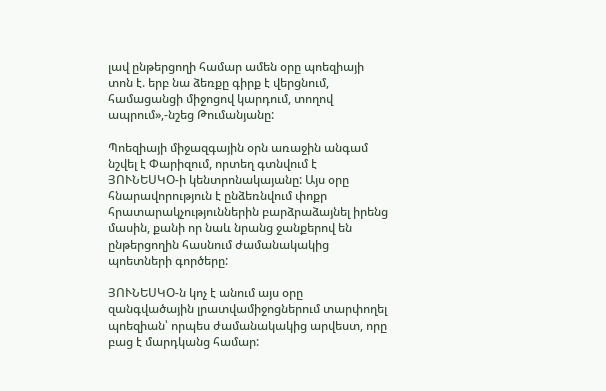լավ ընթերցողի համար ամեն օրը պոեզիայի տոն է. երբ նա ձեռքը գիրք է վերցնում, համացանցի միջոցով կարդում, տողով ապրում»,-նշեց Թումանյանը:

Պոեզիայի միջազգային օրն առաջին անգամ նշվել է Փարիզում, որտեղ գտնվում է ՅՈՒՆԵՍԿՕ-ի կենտրոնակայանը: Այս օրը հնարավորություն է ընձեռնվում փոքր հրատարակչություններին բարձրաձայնել իրենց մասին, քանի որ նաև նրանց ջանքերով են ընթերցողին հասնում ժամանակակից պոետների գործերը:

ՅՈՒՆԵՍԿՕ-ն կոչ է անում այս օրը զանգվածային լրատվամիջոցներում տարփողել պոեզիան՝ որպես ժամանակակից արվեստ, որը բաց է մարդկանց համար: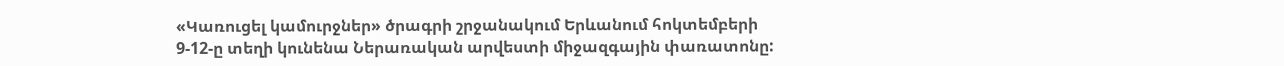«Կառուցել կամուրջներ» ծրագրի շրջանակում Երևանում հոկտեմբերի 9-12-ը տեղի կունենա Ներառական արվեստի միջազգային փառատոնը: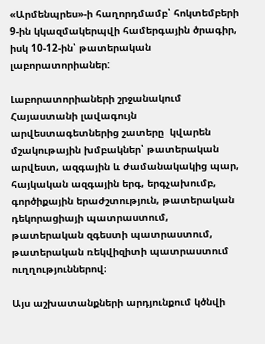«Արմենպրես»-ի հաղորդմամբ՝ հոկտեմբերի 9-ին կկազմակերպվի համերգային ծրագիր, իսկ 10-12-ին՝ թատերական լաբորատորիաներ:

Լաբորատորիաների շրջանակում Հայաստանի լավագույն արվեստագետներից շատերը  կվարեն մշակութային խմբակներ՝ թատերական արվեստ, ազգային և ժամանակակից պար, հայկական ազգային երգ, երգչախումբ, գործիքային երաժշտություն, թատերական դեկորացիայի պատրաստում, թատերական զգեստի պատրաստում, թատերական ռեկվիզիտի պատրաստում ուղղություններով։

Այս աշխատանքների արդյունքում կծնվի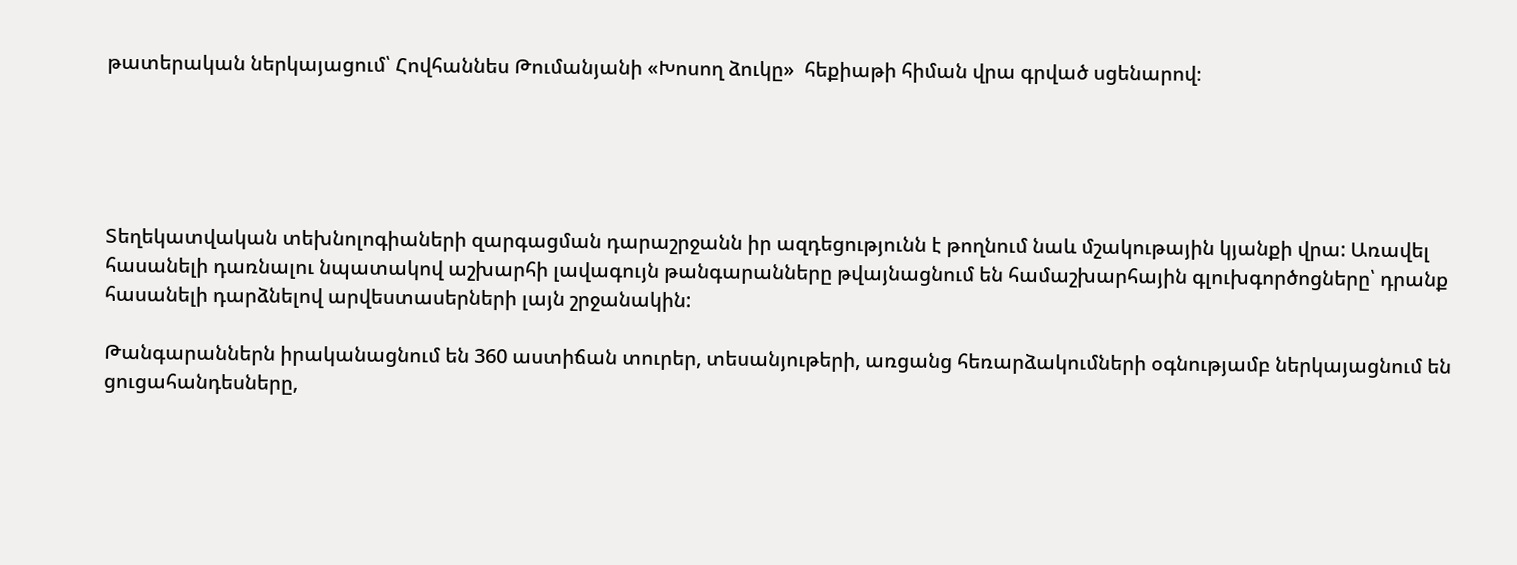թատերական ներկայացում՝ Հովհաննես Թումանյանի «Խոսող ձուկը»  հեքիաթի հիման վրա գրված սցենարով։





Տեղեկատվական տեխնոլոգիաների զարգացման դարաշրջանն իր ազդեցությունն է թողնում նաև մշակութային կյանքի վրա: Առավել հասանելի դառնալու նպատակով աշխարհի լավագույն թանգարանները թվայնացնում են համաշխարհային գլուխգործոցները՝ դրանք հասանելի դարձնելով արվեստասերների լայն շրջանակին:

Թանգարաններն իրականացնում են 360 աստիճան տուրեր, տեսանյութերի, առցանց հեռարձակումների օգնությամբ ներկայացնում են ցուցահանդեսները,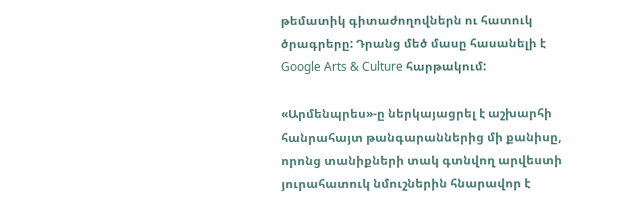թեմատիկ գիտաժողովներն ու հատուկ ծրագրերը: Դրանց մեծ մասը հասանելի է Google Arts & Culture հարթակում:

«Արմենպրես»-ը ներկայացրել է աշխարհի հանրահայտ թանգարաններից մի քանիսը, որոնց տանիքների տակ գտնվող արվեստի յուրահատուկ նմուշներին հնարավոր է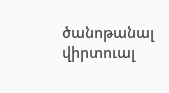ծանոթանալ վիրտուալ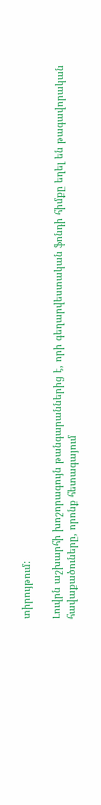տիրույթում:

Լուվրն աշխարհի խոշորագույն թանգարաններից է, որի գեղարվեստական ֆոնդի հիմքը եղել են թագավորական հավաքածուները, որոնք հետագայում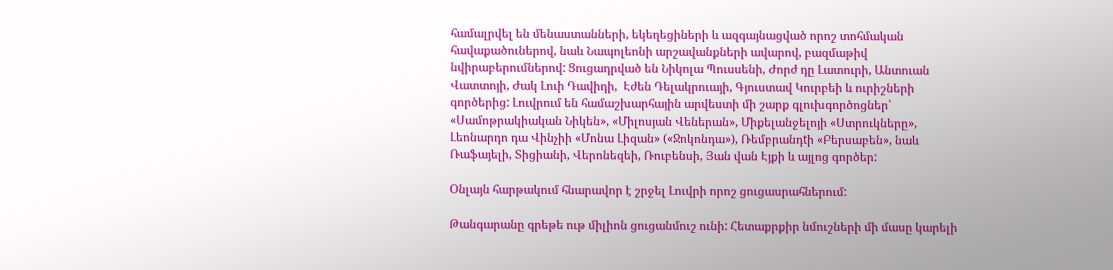համալրվել են մենաստանների, եկեղեցիների և ազգայնացված որոշ տոհմական հավաքածուներով, նաև Նապոլեոնի արշավանքների ավարով, բազմաթիվ նվիրաբերումներով: Ցուցադրված են Նիկոլա Պուսսենի, Ժորժ դը Լատուրի, Անտուան Վատտոյի, Ժակ Լուի Դավիդի,  Էժեն Դելակրուայի, Գյուստավ Կուրբեի և ուրիշների գործերից: Լուվրում են համաշխարհային արվեստի մի շարք գլուխգործոցներ՝ «Սամոթրակիական Նիկեն», «Միլոսյան Վեներան», Միքելանջելոյի «Ստրուկները», Լեոնարդո դա Վինչիի «Մոնա Լիզան» («Ջոկոնդա»), Ռեմբրանդtի «Բերսաբեն», նաև Ռաֆայելի, Տիցիանի, Վերոնեզեի, Ռուբենսի, Յան վան Էյքի և այլոց գործեր:

Օնլայն հարթակում հնարավոր է շրջել Լուվրի որոշ ցուցասրահներում:

Թանգարանը գրեթե ութ միլիոն ցուցանմուշ ունի: Հետաքրքիր նմուշների մի մասը կարելի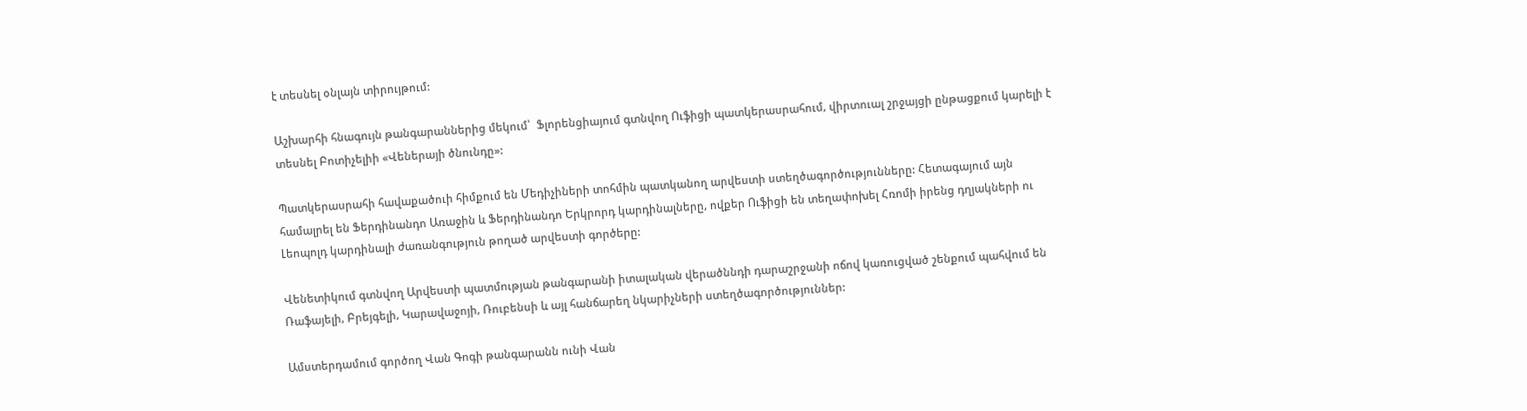է տեսնել օնլայն տիրույթում:

Աշխարհի հնագույն թանգարաններից մեկում՝  Ֆլորենցիայում գտնվող Ուֆիցի պատկերասրահում, վիրտուալ շրջայցի ընթացքում կարելի է տեսնել Բոտիչելիի «Վեներայի ծնունդը»:

Պատկերասրահի հավաքածուի հիմքում են Մեդիչիների տոհմին պատկանող արվեստի ստեղծագործությունները: Հետագայում այն համալրել են Ֆերդինանդո Առաջին և Ֆերդինանդո Երկրորդ կարդինալները, ովքեր Ուֆիցի են տեղափոխել Հռոմի իրենց դղյակների ու Լեոպոլդ կարդինալի ժառանգություն թողած արվեստի գործերը:

Վենետիկում գտնվող Արվեստի պատմության թանգարանի իտալական վերածննդի դարաշրջանի ոճով կառուցված շենքում պահվում են Ռաֆայելի, Բրեյգելի, Կարավաջոյի, Ռուբենսի և այլ հանճարեղ նկարիչների ստեղծագործություններ:

Ամստերդամում գործող Վան Գոգի թանգարանն ունի Վան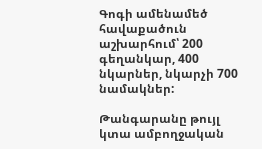Գոգի ամենամեծ հավաքածուն աշխարհում՝ 200 գեղանկար, 400 նկարներ, նկարչի 700 նամակներ:

Թանգարանը թույլ կտա ամբողջական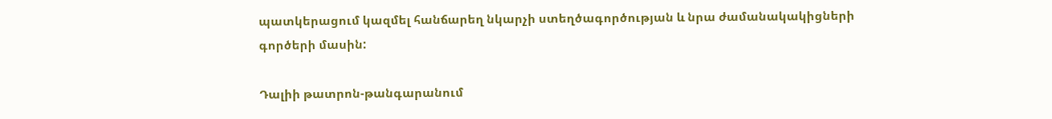պատկերացում կազմել հանճարեղ նկարչի ստեղծագործության և նրա ժամանակակիցների գործերի մասին:

Դալիի թատրոն-թանգարանում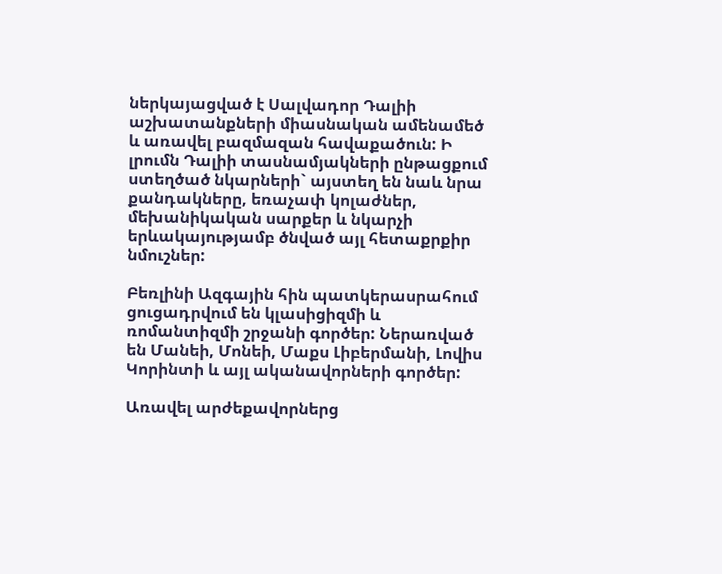ներկայացված է Սալվադոր Դալիի աշխատանքների միասնական ամենամեծ և առավել բազմազան հավաքածուն: Ի լրումն Դալիի տասնամյակների ընթացքում ստեղծած նկարների` այստեղ են նաև նրա քանդակները, եռաչափ կոլաժներ, մեխանիկական սարքեր և նկարչի երևակայությամբ ծնված այլ հետաքրքիր նմուշներ:

Բեռլինի Ազգային հին պատկերասրահում ցուցադրվում են կլասիցիզմի և ռոմանտիզմի շրջանի գործեր: Ներառված են Մանեի, Մոնեի, Մաքս Լիբերմանի, Լովիս Կորինտի և այլ ականավորների գործեր:

Առավել արժեքավորներց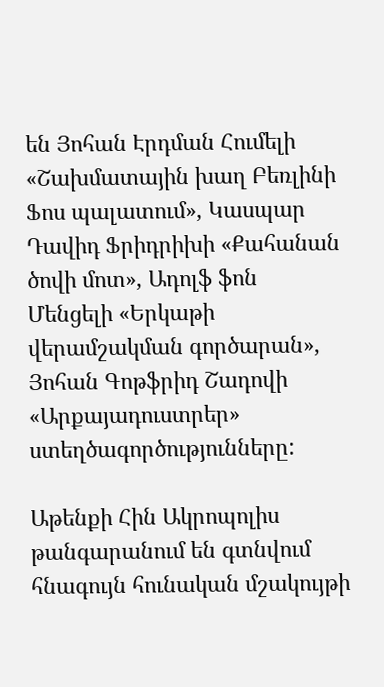են Յոհան Էրդման Հումելի «Շախմատային խաղ Բեռլինի Ֆոս պալատում», Կասպար Դավիդ Ֆրիդրիխի «Քահանան ծովի մոտ», Ադոլֆ ֆոն Մենցելի «Երկաթի վերամշակման գործարան», Յոհան Գոթֆրիդ Շադովի «Արքայադուստրեր» ստեղծագործությունները:

Աթենքի Հին Ակրոպոլիս թանգարանում են գտնվում հնագույն հունական մշակույթի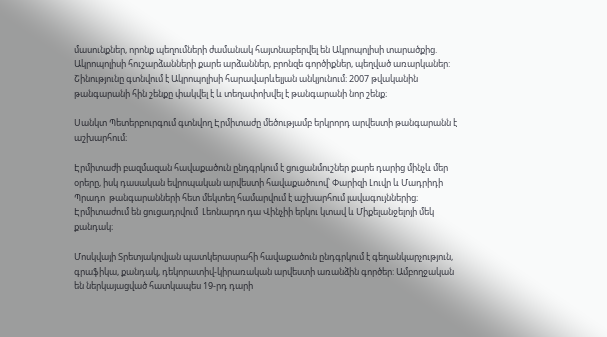մասունքներ, որոնք պեղումների ժամանակ հայտնաբերվել են Ակրոպոլիսի տարածքից. Ակրոպոլիսի հուշարձանների քարե արձաններ, բրոնզե գործիքներ, պեղված առարկաներ: Շինությունը գտնվում է Ակրոպոլիսի հարավարևելյան անկյունում։ 2007 թվականին թանգարանի հին շենքը փակվել է և տեղափոխվել է թանգարանի նոր շենք։

Սանկտ Պետերբուրգում գտնվող Էրմիտաժը մեծությամբ երկրորդ արվեստի թանգարանն է աշխարհում։

Էրմիտաժի բազմազան հավաքածուն ընդգրկում է ցուցանմուշներ քարե դարից մինչև մեր օրերը, իսկ դասական եվրոպական արվեստի հավաքածուով՝ Փարիզի Լուվր և Մադրիդի Պրադո  թանգարանների հետ մեկտեղ համարվում է աշխարհում լավագույններից։ Էրմիտաժում են ցուցադրվում  Լեոնարդո դա Վինչիի երկու կտավ և Միքելանջելոյի մեկ քանդակ։

Մոսկվայի Տրետյակովյան պատկերասրահի հավաքածուն ընդգրկում է գեղանկարչություն, գրաֆիկա, քանդակ, դեկորատիվ-կիրառական արվեստի առանձին գործեր: Ամբողջական են ներկայացված հատկապես 19-րդ դարի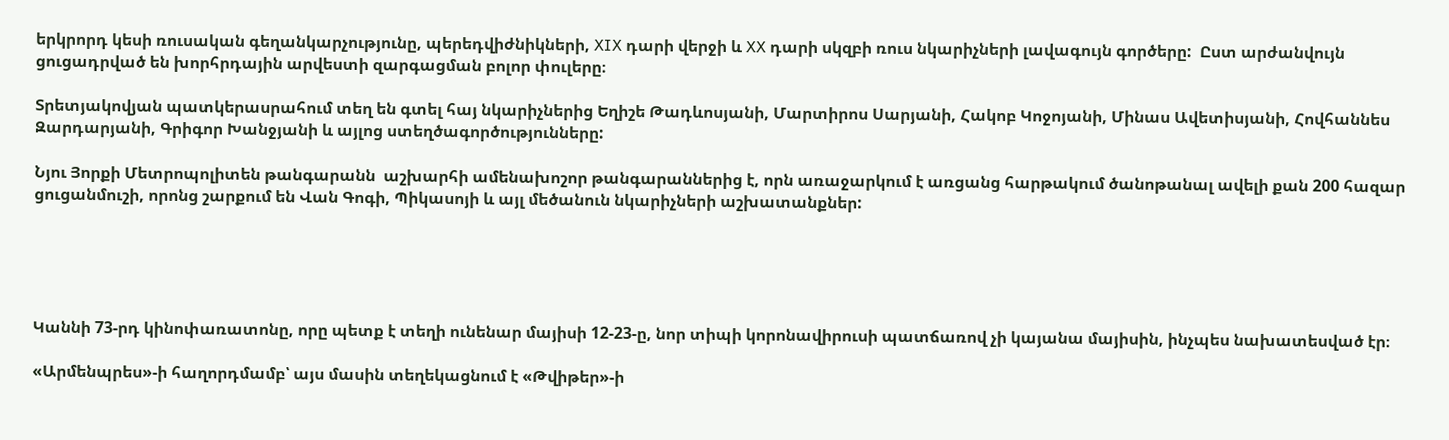երկրորդ կեսի ռուսական գեղանկարչությունը, պերեդվիժնիկների, XIX դարի վերջի և XX դարի սկզբի ռուս նկարիչների լավագույն գործերը:  Ըստ արժանվույն ցուցադրված են խորհրդային արվեստի զարգացման բոլոր փուլերը։

Տրետյակովյան պատկերասրահում տեղ են գտել հայ նկարիչներից Եղիշե Թադևոսյանի, Մարտիրոս Սարյանի, Հակոբ Կոջոյանի, Մինաս Ավետիսյանի, Հովհաննես Զարդարյանի, Գրիգոր Խանջյանի և այլոց ստեղծագործությունները:

Նյու Յորքի Մետրոպոլիտեն թանգարանն  աշխարհի ամենախոշոր թանգարաններից է, որն առաջարկում է առցանց հարթակում ծանոթանալ ավելի քան 200 հազար ցուցանմուշի, որոնց շարքում են Վան Գոգի, Պիկասոյի և այլ մեծանուն նկարիչների աշխատանքներ:





Կաննի 73-րդ կինոփառատոնը, որը պետք է տեղի ունենար մայիսի 12-23-ը, նոր տիպի կորոնավիրուսի պատճառով չի կայանա մայիսին, ինչպես նախատեսված էր։

«Արմենպրես»-ի հաղորդմամբ՝ այս մասին տեղեկացնում է «Թվիթեր»-ի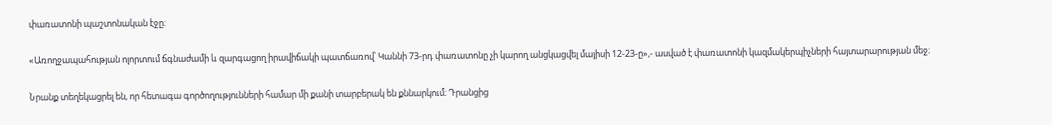փառատոնի պաշտոնական էջը։

«Առողջապահության ոլորտում ճգնաժամի և զարգացող իրավիճակի պատճառով՝ Կաննի 73-րդ փառատոնը չի կարող անցկացվել մայիսի 12-23-ը»,- ասված է փառատոնի կազմակերպիչների հայտարարության մեջ։

Նրանք տեղեկացրել են, որ հետագա գործողությունների համար մի քանի տարբերակ են քննարկում։ Դրանցից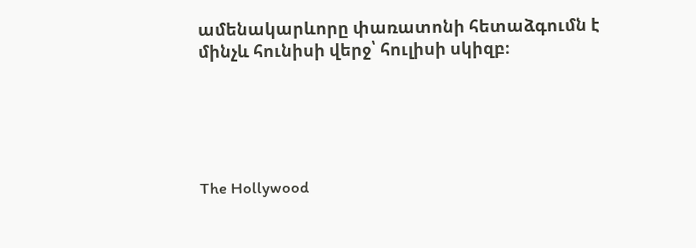ամենակարևորը փառատոնի հետաձգումն է մինչև հունիսի վերջ՝ հուլիսի սկիզբ։





The Hollywood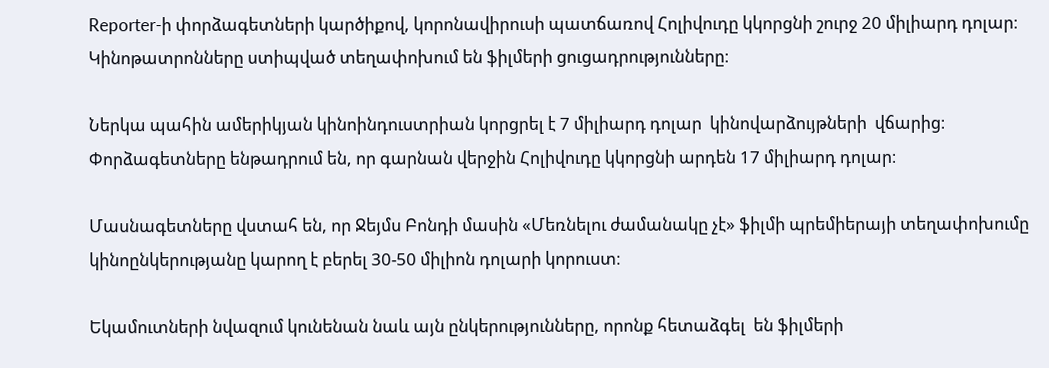Reporter-ի փորձագետների կարծիքով, կորոնավիրուսի պատճառով Հոլիվուդը կկորցնի շուրջ 20 միլիարդ դոլար։ Կինոթատրոնները ստիպված տեղափոխում են ֆիլմերի ցուցադրությունները։

Ներկա պահին ամերիկյան կինոինդուստրիան կորցրել է 7 միլիարդ դոլար  կինովարձույթների  վճարից։ Փորձագետները ենթադրում են, որ գարնան վերջին Հոլիվուդը կկորցնի արդեն 17 միլիարդ դոլար։

Մասնագետները վստահ են, որ Ջեյմս Բոնդի մասին «Մեռնելու ժամանակը չէ» ֆիլմի պրեմիերայի տեղափոխումը կինոընկերությանը կարող է բերել 30-50 միլիոն դոլարի կորուստ։

Եկամուտների նվազում կունենան նաև այն ընկերությունները, որոնք հետաձգել  են ֆիլմերի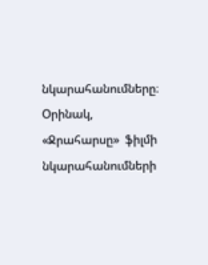նկարահանումները։ Օրինակ, «Ջրահարսը»  ֆիլմի նկարահանումների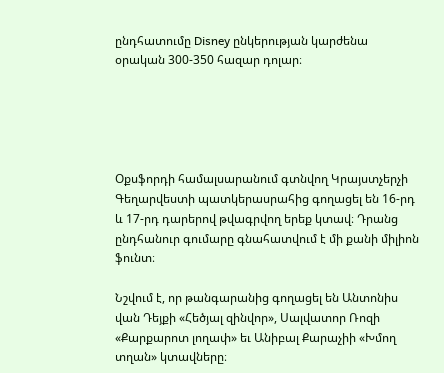ընդհատումը Disney ընկերության կարժենա օրական 300-350 հազար դոլար։





Օքսֆորդի համալսարանում գտնվող Կրայստչերչի Գեղարվեստի պատկերասրահից գողացել են 16-րդ և 17-րդ դարերով թվագրվող երեք կտավ։ Դրանց ընդհանուր գումարը գնահատվում է մի քանի միլիոն ֆունտ։

Նշվում է, որ թանգարանից գողացել են Անտոնիս վան Դեյքի «Հեծյալ զինվոր», Սալվատոր Ռոզի «Քարքարոտ լողափ» եւ Անիբալ Քարաչիի «Խմող տղան» կտավները։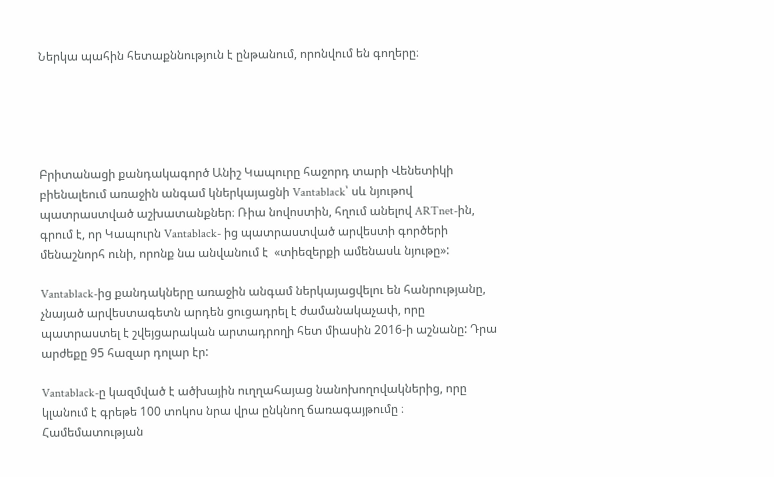Ներկա պահին հետաքննություն է ընթանում, որոնվում են գողերը։





Բրիտանացի քանդակագործ Անիշ Կապուրը հաջորդ տարի Վենետիկի բիենալեում առաջին անգամ կներկայացնի Vantablack՝ սև նյութով պատրաստված աշխատանքներ։ Ռիա նովոստին, հղում անելով ARTnet-ին, գրում է, որ Կապուրն Vantablack- ից պատրաստված արվեստի գործերի մենաշնորհ ունի, որոնք նա անվանում է  «տիեզերքի ամենասև նյութը»:

Vantablack-ից քանդակները առաջին անգամ ներկայացվելու են հանրությանը, չնայած արվեստագետն արդեն ցուցադրել է ժամանակաչափ, որը պատրաստել է շվեյցարական արտադրողի հետ միասին 2016-ի աշնանը: Դրա արժեքը 95 հազար դոլար էր:

Vantablack-ը կազմված է ածխային ուղղահայաց նանոխողովակներից, որը կլանում է գրեթե 100 տոկոս նրա վրա ընկնող ճառագայթումը ։ Համեմատության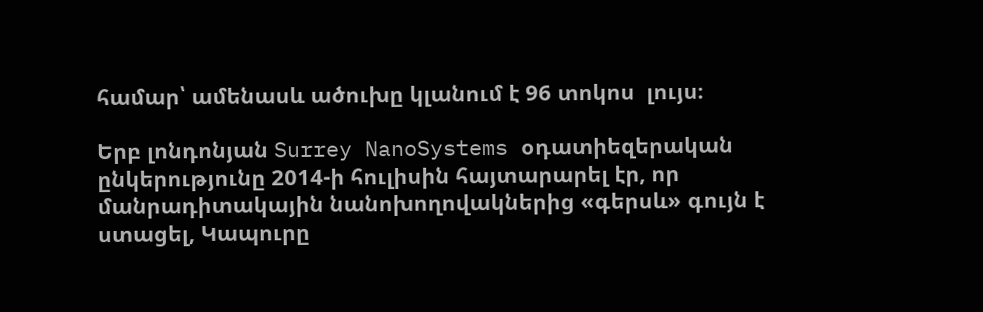համար՝ ամենասև ածուխը կլանում է 96 տոկոս  լույս։

Երբ լոնդոնյան Surrey NanoSystems օդատիեզերական ընկերությունը 2014-ի հուլիսին հայտարարել էր, որ մանրադիտակային նանոխողովակներից «գերսև» գույն է ստացել, Կապուրը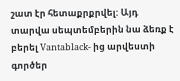շատ էր հետաքրքրվել: Այդ տարվա սեպտեմբերին նա ձեռք է բերել Vantablack- ից արվեստի գործեր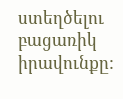ստեղծելու բացառիկ իրավունքը: